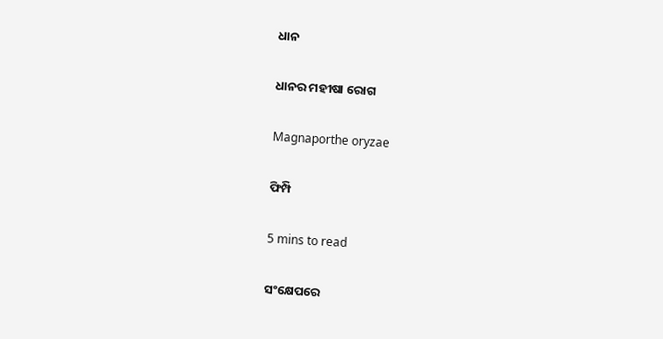ଧାନ

ଧାନର ମହୀଷା ରୋଗ

Magnaporthe oryzae

ଫିମ୍ପି

5 mins to read

ସଂକ୍ଷେପରେ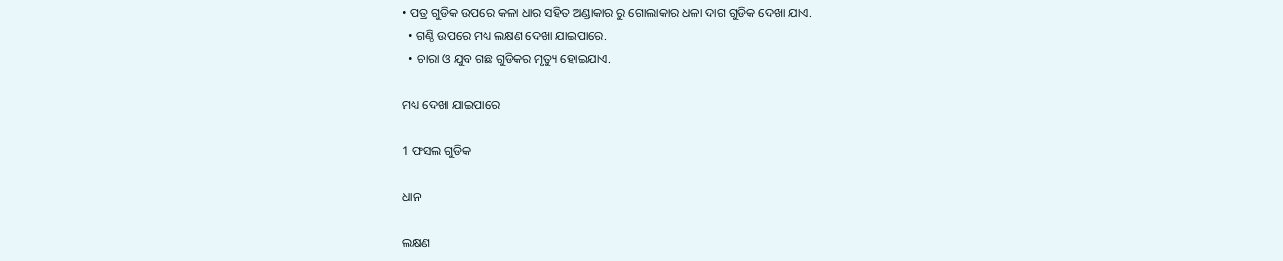• ପତ୍ର ଗୁଡିକ ଉପରେ କଳା ଧାର ସହିତ ଅଣ୍ଡାକାର ରୁ ଗୋଲାକାର ଧଳା ଦାଗ ଗୁଡିକ ଦେଖା ଯାଏ.
  • ଗଣ୍ଠି ଉପରେ ମଧ୍ୟ ଲକ୍ଷଣ ଦେଖା ଯାଇପାରେ.
  • ଚାରା ଓ ଯୁବ ଗଛ ଗୁଡିକର ମୃତ୍ୟୁ ହୋଇଯାଏ.

ମଧ୍ୟ ଦେଖା ଯାଇପାରେ

1 ଫସଲ ଗୁଡିକ

ଧାନ

ଲକ୍ଷଣ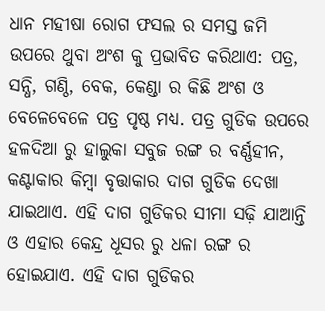ଧାନ ମହୀଷା ରୋଗ ଫସଲ ର ସମସ୍ତ ଜମି ଉପରେ ଥୁବା ଅଂଶ କୁ ପ୍ରଭାବିତ କରିଥାଏ: ପତ୍ର, ସନ୍ଧି, ଗଣ୍ଠି, ବେକ, କେଣ୍ଡା ର କିଛି ଅଂଶ ଓ ବେଳେବେଳେ ପତ୍ର ପୃଷ୍ଠ ମଧ୍ୟ. ପତ୍ର ଗୁଡିକ ଉପରେ ହଳଦିଆ ରୁ ହାଲୁକା ସବୁଜ ରଙ୍ଗ ର ବର୍ଣ୍ଣହୀନ, କଣ୍ଟାକାର କିମ୍ବା ବୃତ୍ତାକାର ଦାଗ ଗୁଡିକ ଦେଖା ଯାଇଥାଏ. ଏହି ଦାଗ ଗୁଡିକର ସୀମା ସଢ଼ି ଯାଆନ୍ତି ଓ ଏହାର କେନ୍ଦ୍ର ଧୂସର ରୁ ଧଳା ରଙ୍ଗ ର ହୋଇଯାଏ. ଏହି ଦାଗ ଗୁଡିକର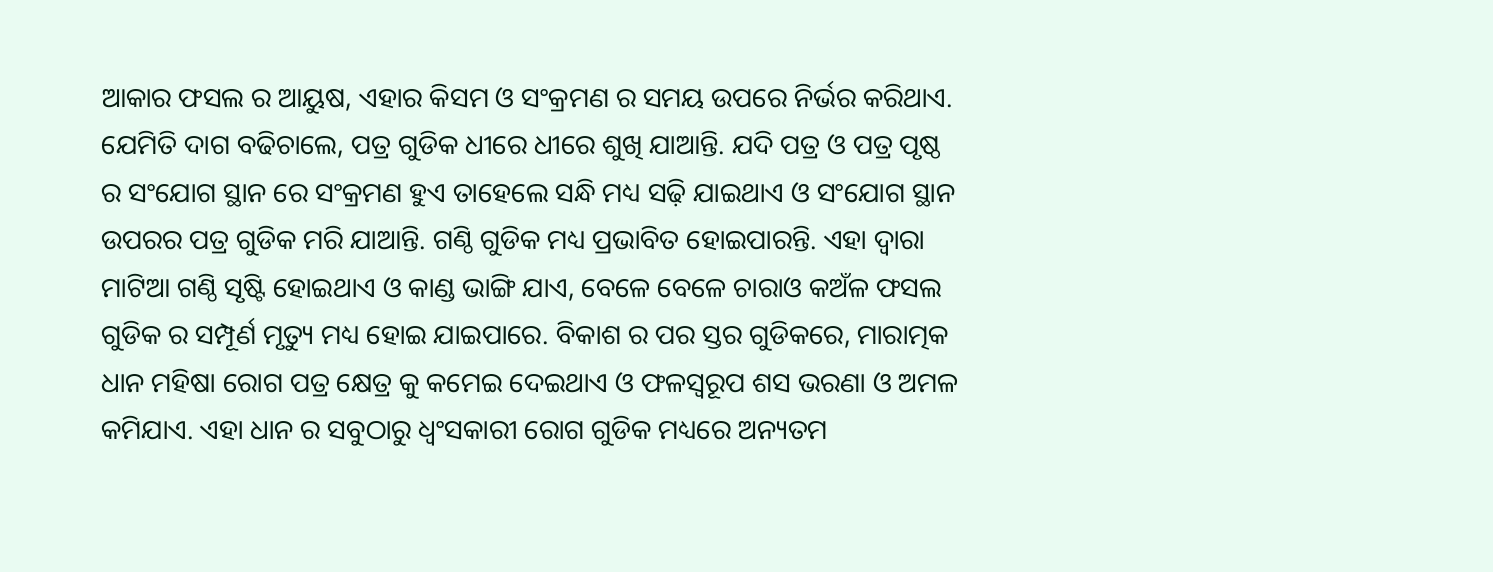ଆକାର ଫସଲ ର ଆୟୁଷ, ଏହାର କିସମ ଓ ସଂକ୍ରମଣ ର ସମୟ ଉପରେ ନିର୍ଭର କରିଥାଏ. ଯେମିତି ଦାଗ ବଢିଚାଲେ, ପତ୍ର ଗୁଡିକ ଧୀରେ ଧୀରେ ଶୁଖି ଯାଆନ୍ତି. ଯଦି ପତ୍ର ଓ ପତ୍ର ପୃଷ୍ଠ ର ସଂଯୋଗ ସ୍ଥାନ ରେ ସଂକ୍ରମଣ ହୁଏ ତାହେଲେ ସନ୍ଧି ମଧ୍ୟ ସଢ଼ି ଯାଇଥାଏ ଓ ସଂଯୋଗ ସ୍ଥାନ ଉପରର ପତ୍ର ଗୁଡିକ ମରି ଯାଆନ୍ତି. ଗଣ୍ଠି ଗୁଡିକ ମଧ୍ୟ ପ୍ରଭାବିତ ହୋଇପାରନ୍ତି. ଏହା ଦ୍ୱାରା ମାଟିଆ ଗଣ୍ଠି ସୃଷ୍ଟି ହୋଇଥାଏ ଓ କାଣ୍ଡ ଭାଙ୍ଗି ଯାଏ, ବେଳେ ବେଳେ ଚାରାଓ କଅଁଳ ଫସଲ ଗୁଡିକ ର ସମ୍ପୂର୍ଣ ମୃତ୍ୟୁ ମଧ୍ୟ ହୋଇ ଯାଇପାରେ. ବିକାଶ ର ପର ସ୍ତର ଗୁଡିକରେ, ମାରାତ୍ମକ ଧାନ ମହିଷା ରୋଗ ପତ୍ର କ୍ଷେତ୍ର କୁ କମେଇ ଦେଇଥାଏ ଓ ଫଳସ୍ୱରୂପ ଶସ ଭରଣା ଓ ଅମଳ କମିଯାଏ. ଏହା ଧାନ ର ସବୁଠାରୁ ଧ୍ବଂସକାରୀ ରୋଗ ଗୁଡିକ ମଧ୍ୟରେ ଅନ୍ୟତମ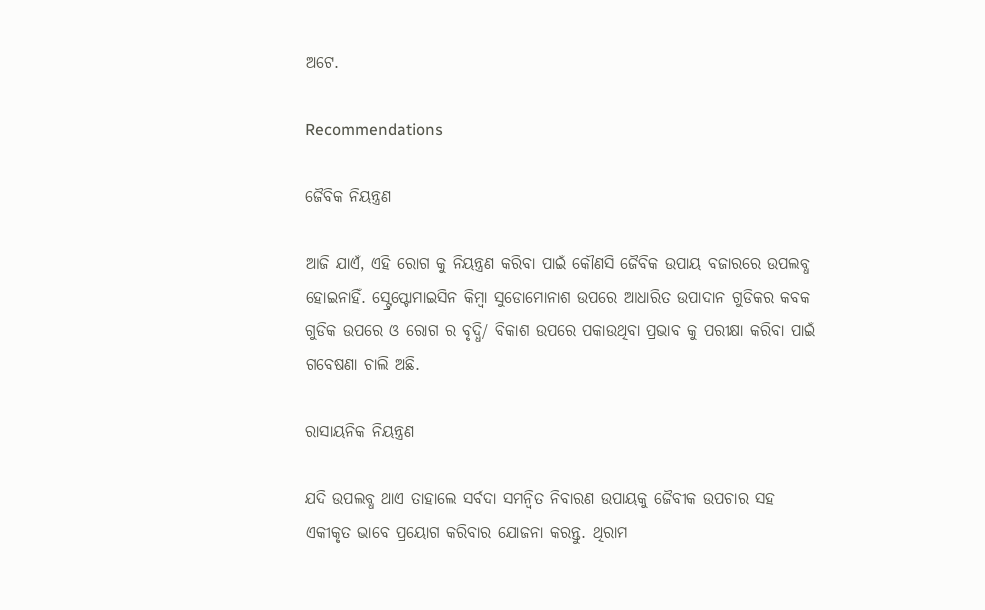ଅଟେ.

Recommendations

ଜୈବିକ ନିୟନ୍ତ୍ରଣ

ଆଜି ଯାଏଁ, ଏହି ରୋଗ କୁ ନିୟନ୍ତ୍ରଣ କରିବା ପାଇଁ କୌଣସି ଜୈବିକ ଉପାୟ ବଜାରରେ ଉପଲବ୍ଧ ହୋଇନାହିଁ. ସ୍ଟ୍ରେପ୍ଟୋମାଇସିନ କିମ୍ବା ସୁଡୋମୋନାଶ ଉପରେ ଆଧାରିତ ଉପାଦାନ ଗୁଡିକର କବକ ଗୁଡିକ ଉପରେ ଓ ରୋଗ ର ବୃଦ୍ଧି/ ବିକାଶ ଉପରେ ପକାଉଥିବା ପ୍ରଭାବ କୁ ପରୀକ୍ଷା କରିବା ପାଇଁ ଗବେଷଣା ଚାଲି ଅଛି.

ରାସାୟନିକ ନିୟନ୍ତ୍ରଣ

ଯଦି ଉପଲବ୍ଧ ଥାଏ ତାହାଲେ ସର୍ବଦା ସମନ୍ଵିତ ନିବାରଣ ଉପାୟକୁ ଜୈବୀକ ଉପଚାର ସହ ଏକୀକୃତ ଭାବେ ପ୍ରୟୋଗ କରିବାର ଯୋଜନା କରନ୍ତୁ. ଥିରାମ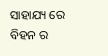ସାହାଯ୍ୟ ରେ ବିହନ ର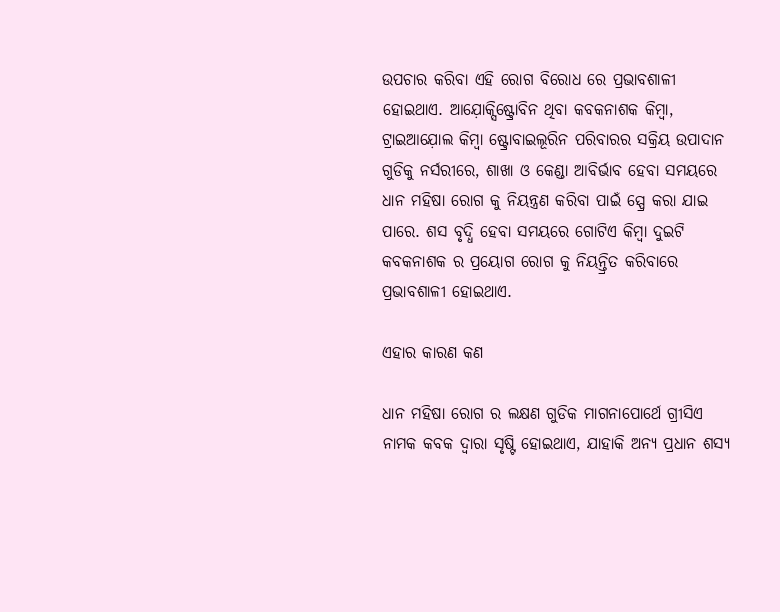ଉପଚାର କରିବା ଏହି ରୋଗ ବିରୋଧ ରେ ପ୍ରଭାବଶାଳୀ ହୋଇଥାଏ. ଆଯ଼ୋକ୍ସିଷ୍ଟ୍ରୋବିନ ଥିବା କବକନାଶକ କିମ୍ବା, ଟ୍ରାଇଆଯ଼ୋଲ କିମ୍ବା ଷ୍ଟ୍ରୋବାଇଲୂରିନ ପରିବାରର ସକ୍ରିୟ ଉପାଦାନ ଗୁଡିକୁ ନର୍ସରୀରେ, ଶାଖା ଓ କେଣ୍ଡା ଆବିର୍ଭାବ ହେବା ସମୟରେ ଧାନ ମହିଷା ରୋଗ କୁ ନିୟନ୍ତ୍ରଣ କରିବା ପାଇଁ ସ୍ପ୍ରେ କରା ଯାଇ ପାରେ. ଶସ ବୃଦ୍ଧି ହେବା ସମୟରେ ଗୋଟିଏ କିମ୍ବା ଦୁଇଟି କବକନାଶକ ର ପ୍ରୟୋଗ ରୋଗ କୁ ନିୟନ୍ତ୍ରିତ କରିବାରେ ପ୍ରଭାବଶାଳୀ ହୋଇଥାଏ.

ଏହାର କାରଣ କଣ

ଧାନ ମହିଷା ରୋଗ ର ଲକ୍ଷଣ ଗୁଡିକ ମାଗନାପୋର୍ଥେ ଗ୍ରୀସିଏ ନାମକ କବକ ଦ୍ୱାରା ସୃଷ୍ଟି ହୋଇଥାଏ, ଯାହାକି ଅନ୍ୟ ପ୍ରଧାନ ଶସ୍ୟ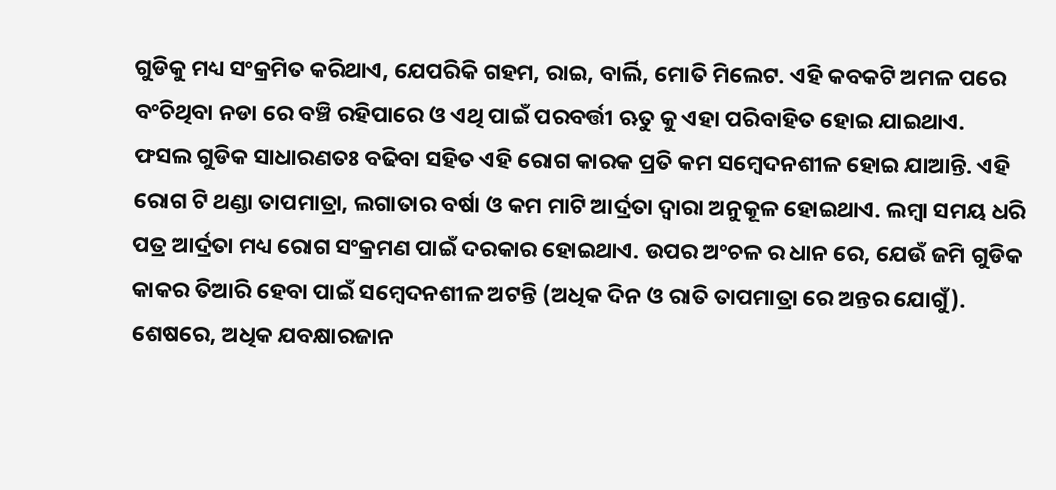ଗୁଡିକୁ ମଧ୍ୟ ସଂକ୍ରମିତ କରିଥାଏ, ଯେପରିକି ଗହମ, ରାଇ, ବାର୍ଲି, ମୋତି ମିଲେଟ. ଏହି କବକଟି ଅମଳ ପରେ ବଂଚିଥିବା ନଡା ରେ ବଞ୍ଚି ରହିପାରେ ଓ ଏଥି ପାଇଁ ପରବର୍ତ୍ତୀ ଋତୁ କୁ ଏହା ପରିବାହିତ ହୋଇ ଯାଇଥାଏ. ଫସଲ ଗୁଡିକ ସାଧାରଣତଃ ବଢିବା ସହିତ ଏହି ରୋଗ କାରକ ପ୍ରତି କମ ସମ୍ବେଦନଶୀଳ ହୋଇ ଯାଆନ୍ତି. ଏହି ରୋଗ ଟି ଥଣ୍ଡା ତାପମାତ୍ରା, ଲଗାତାର ବର୍ଷା ଓ କମ ମାଟି ଆର୍ଦ୍ରତା ଦ୍ୱାରା ଅନୁକୂଳ ହୋଇଥାଏ. ଲମ୍ବା ସମୟ ଧରି ପତ୍ର ଆର୍ଦ୍ରତା ମଧ୍ୟ ରୋଗ ସଂକ୍ରମଣ ପାଇଁ ଦରକାର ହୋଇଥାଏ. ଉପର ଅଂଚଳ ର ଧାନ ରେ, ଯେଉଁ ଜମି ଗୁଡିକ କାକର ତିଆରି ହେବା ପାଇଁ ସମ୍ବେଦନଶୀଳ ଅଟନ୍ତି (ଅଧିକ ଦିନ ଓ ରାତି ତାପମାତ୍ରା ରେ ଅନ୍ତର ଯୋଗୁଁ). ଶେଷରେ, ଅଧିକ ଯବକ୍ଷାରଜାନ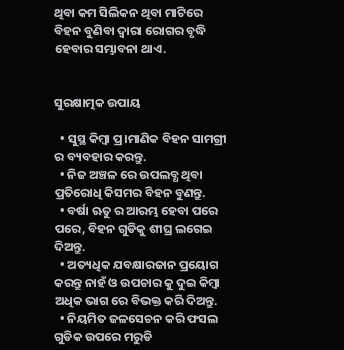ଥିବା କମ ସିଲିକନ ଥିବା ମାଟିରେ ବିହନ ବୁଣିବା ଦ୍ୱାରା ରୋଗର ବୃଦ୍ଧି ହେବାର ସମ୍ଭାବନା ଥାଏ.


ସୁରକ୍ଷାତ୍ମକ ଉପାୟ

  • ସୁସ୍ଥ କିମ୍ବା ପ୍ର।ମାଣିକ ବିହନ ସାମଗ୍ରୀ ର ବ୍ୟବହାର କରନ୍ତୁ.
  • ନିଜ ଅଞ୍ଚଳ ରେ ଉପଲବ୍ଧ ଥିବା ପ୍ରତିରୋଧି କିସମର ବିହନ ବୁଣନ୍ତୁ.
  • ବର୍ଷା ଋତୁ ର ଆରମ୍ଭ ହେବା ପରେ ପରେ, ବିହନ ଗୁଡିକୁ ଶୀଘ୍ର ଲଗେଇ ଦିଅନ୍ତୁ.
  • ଅତ୍ୟଧିକ ଯବକ୍ଷାରଜାନ ପ୍ରୟୋଗ କରନ୍ତୁ ନାହଁ ଓ ଉପଚାର କୁ ଦୁଇ କିମ୍ବା ଅଧିକ ଭାଗ ରେ ବିଭକ୍ତ କରି ଦିଅନ୍ତୁ.
  • ନିୟମିତ ଜଳସେଚନ କରି ଫସଲ ଗୁଡିକ ଉପରେ ମରୁଡି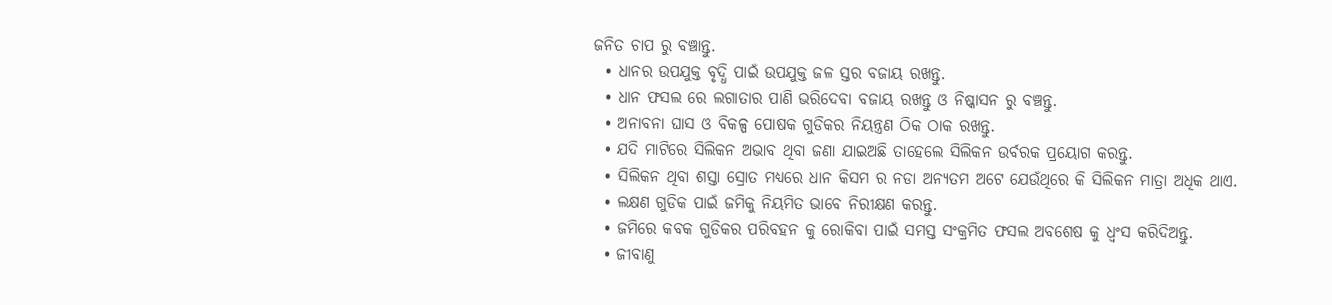ଜନିତ ଚାପ ରୁ ବଞ୍ଚାନ୍ତୁ.
  • ଧାନର ଉପଯୁକ୍ତ ବୃଦ୍ଧି ପାଇଁ ଉପଯୁକ୍ତ ଜଳ ସ୍ତର ବଜାୟ ରଖନ୍ତୁ.
  • ଧାନ ଫସଲ ରେ ଲଗାତାର ପାଣି ଭରିଦେବା ବଜାୟ ରଖନ୍ତୁ ଓ ନିଷ୍କାସନ ରୁ ବଞ୍ଚନ୍ତୁ.
  • ଅନାବନା ଘାସ ଓ ବିକଳ୍ପ ପୋଷକ ଗୁଡିକର ନିୟନ୍ତ୍ରଣ ଠିକ ଠାକ ରଖନ୍ତୁ.
  • ଯଦି ମାଟିରେ ସିଲିକନ ଅଭାବ ଥିବା ଜଣା ଯାଇଅଛି ତାହେଲେ ସିଲିକନ ଉର୍ବରକ ପ୍ରୟୋଗ କରନ୍ତୁ.
  • ସିଲିକନ ଥିବା ଶସ୍ତା ସ୍ରୋତ ମଧ୍ୟରେ ଧାନ କିସମ ର ନଡା ଅନ୍ୟତମ ଅଟେ ଯେଉଁଥିରେ କି ସିଲିକନ ମାତ୍ରା ଅଧିକ ଥାଏ.
  • ଲକ୍ଷଣ ଗୁଡିକ ପାଇଁ ଜମିକୁ ନିୟମିତ ଭାବେ ନିରୀକ୍ଷଣ କରନ୍ତୁ.
  • ଜମିରେ କବକ ଗୁଡିକର ପରିବହନ କୁ ରୋକିବା ପାଇଁ ସମସ୍ତ ସଂକ୍ରମିତ ଫସଲ ଅବଶେଷ କୁ ଧ୍ବଂସ କରିଦିଅନ୍ତୁ.
  • ଜୀବାଣୁ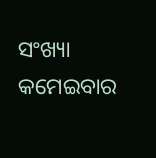ସଂଖ୍ୟା କମେଇବାର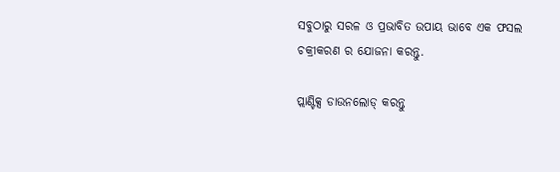ସବୁଠାରୁ ସରଳ ଓ ପ୍ରଭାବିତ ଉପାୟ ଭାବେ ଏକ ଫସଲ ଚକ୍ରୀକରଣ ର ଯୋଜନା କରନ୍ତୁ.

ପ୍ଲାଣ୍ଟିକ୍ସ ଡାଉନଲୋଡ୍ କରନ୍ତୁ